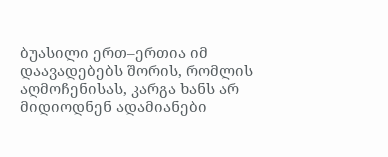ბუასილი ერთ–ერთია იმ დაავადებებს შორის, რომლის აღმოჩენისას, კარგა ხანს არ მიდიოდნენ ადამიანები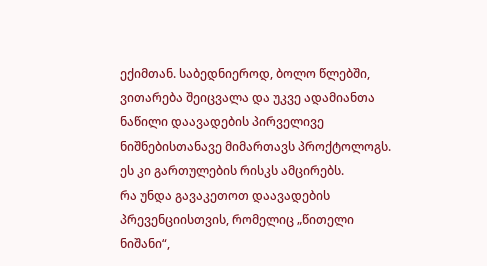ექიმთან. საბედნიეროდ, ბოლო წლებში, ვითარება შეიცვალა და უკვე ადამიანთა ნაწილი დაავადების პირველივე ნიშნებისთანავე მიმართავს პროქტოლოგს. ეს კი გართულების რისკს ამცირებს.
რა უნდა გავაკეთოთ დაავადების პრევენციისთვის, რომელიც „წითელი ნიშანი“,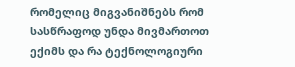რომელიც მიგვანიშნებს რომ სასწრაფოდ უნდა მივმართოთ ექიმს და რა ტექნოლოგიური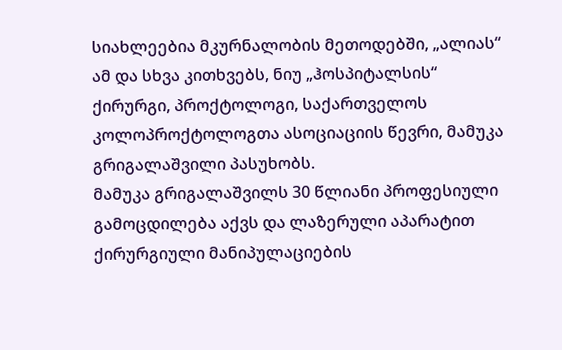სიახლეებია მკურნალობის მეთოდებში, „ალიას“ ამ და სხვა კითხვებს, ნიუ „ჰოსპიტალსის“ ქირურგი, პროქტოლოგი, საქართველოს კოლოპროქტოლოგთა ასოციაციის წევრი, მამუკა გრიგალაშვილი პასუხობს.
მამუკა გრიგალაშვილს 30 წლიანი პროფესიული გამოცდილება აქვს და ლაზერული აპარატით ქირურგიული მანიპულაციების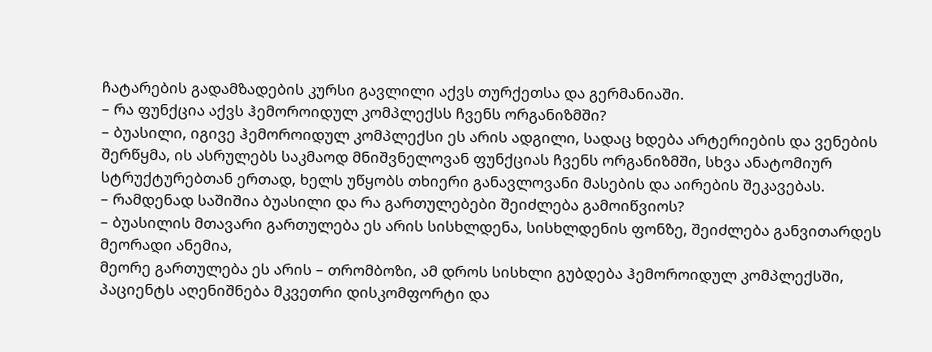ჩატარების გადამზადების კურსი გავლილი აქვს თურქეთსა და გერმანიაში.
– რა ფუნქცია აქვს ჰემოროიდულ კომპლექსს ჩვენს ორგანიზმში?
– ბუასილი, იგივე ჰემოროიდულ კომპლექსი ეს არის ადგილი, სადაც ხდება არტერიების და ვენების შერწყმა, ის ასრულებს საკმაოდ მნიშვნელოვან ფუნქციას ჩვენს ორგანიზმში, სხვა ანატომიურ სტრუქტურებთან ერთად, ხელს უწყობს თხიერი განავლოვანი მასების და აირების შეკავებას.
– რამდენად საშიშია ბუასილი და რა გართულებები შეიძლება გამოიწვიოს?
– ბუასილის მთავარი გართულება ეს არის სისხლდენა, სისხლდენის ფონზე, შეიძლება განვითარდეს მეორადი ანემია,
მეორე გართულება ეს არის – თრომბოზი, ამ დროს სისხლი გუბდება ჰემოროიდულ კომპლექსში, პაციენტს აღენიშნება მკვეთრი დისკომფორტი და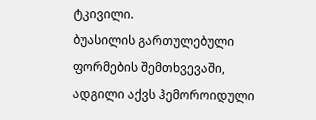ტკივილი.
ბუასილის გართულებული ფორმების შემთხვევაში, ადგილი აქვს ჰემოროიდული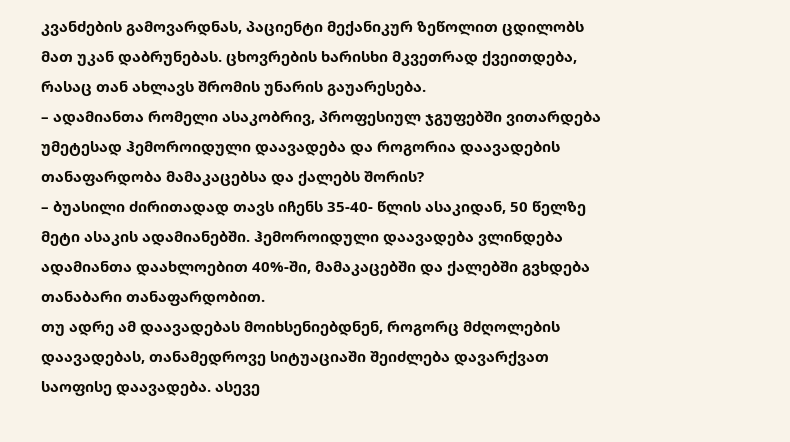კვანძების გამოვარდნას, პაციენტი მექანიკურ ზეწოლით ცდილობს მათ უკან დაბრუნებას. ცხოვრების ხარისხი მკვეთრად ქვეითდება, რასაც თან ახლავს შრომის უნარის გაუარესება.
– ადამიანთა რომელი ასაკობრივ, პროფესიულ ჯგუფებში ვითარდება უმეტესად ჰემოროიდული დაავადება და როგორია დაავადების თანაფარდობა მამაკაცებსა და ქალებს შორის?
– ბუასილი ძირითადად თავს იჩენს 35-40- წლის ასაკიდან, 50 წელზე მეტი ასაკის ადამიანებში. ჰემოროიდული დაავადება ვლინდება ადამიანთა დაახლოებით 40%-ში, მამაკაცებში და ქალებში გვხდება თანაბარი თანაფარდობით.
თუ ადრე ამ დაავადებას მოიხსენიებდნენ, როგორც მძღოლების დაავადებას, თანამედროვე სიტუაციაში შეიძლება დავარქვათ საოფისე დაავადება. ასევე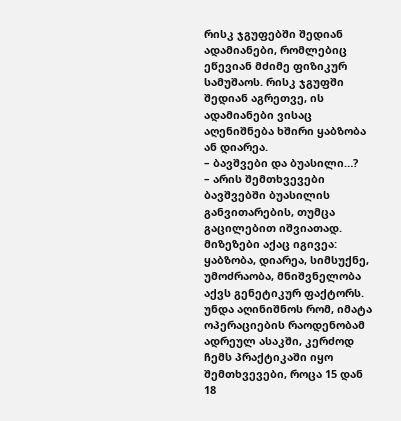რისკ ჯგუფებში შედიან ადამიანები, რომლებიც ეწევიან მძიმე ფიზიკურ სამუშაოს. რისკ ჯგუფში შედიან აგრეთვე, ის ადამიანები ვისაც აღენიშნება ხშირი ყაბზობა ან დიარეა.
– ბავშვები და ბუასილი…?
– არის შემთხვევები ბავშვებში ბუასილის განვითარების, თუმცა გაცილებით იშვიათად. მიზეზები აქაც იგივეა: ყაბზობა, დიარეა, სიმსუქნე, უმოძრაობა, მნიშვნელობა აქვს გენეტიკურ ფაქტორს.
უნდა აღინიშნოს რომ, იმატა ოპერაციების რაოდენობამ ადრეულ ასაკში, კერძოდ ჩემს პრაქტიკაში იყო შემთხვევები, როცა 15 დან 18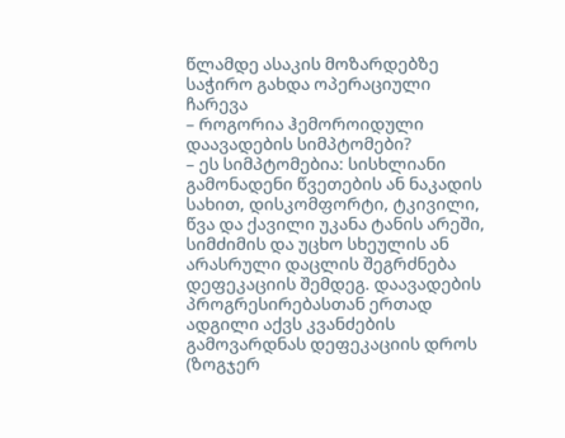წლამდე ასაკის მოზარდებზე საჭირო გახდა ოპერაციული ჩარევა
– როგორია ჰემოროიდული დაავადების სიმპტომები?
– ეს სიმპტომებია: სისხლიანი გამონადენი წვეთების ან ნაკადის სახით, დისკომფორტი, ტკივილი, წვა და ქავილი უკანა ტანის არეში, სიმძიმის და უცხო სხეულის ან არასრული დაცლის შეგრძნება დეფეკაციის შემდეგ. დაავადების პროგრესირებასთან ერთად ადგილი აქვს კვანძების გამოვარდნას დეფეკაციის დროს (ზოგჯერ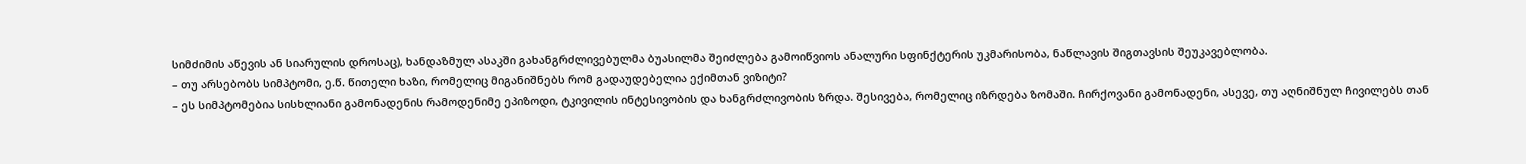სიმძიმის აწევის ან სიარულის დროსაც), ხანდაზმულ ასაკში გახანგრძლივებულმა ბუასილმა შეიძლება გამოიწვიოს ანალური სფინქტერის უკმარისობა, ნაწლავის შიგთავსის შეუკავებლობა.
– თუ არსებობს სიმპტომი, ე.წ. წითელი ხაზი, რომელიც მიგანიშნებს რომ გადაუდებელია ექიმთან ვიზიტი?
– ეს სიმპტომებია სისხლიანი გამონადენის რამოდენიმე ეპიზოდი, ტკივილის ინტესივობის და ხანგრძლივობის ზრდა. შესივება, რომელიც იზრდება ზომაში. ჩირქოვანი გამონადენი, ასევე, თუ აღნიშნულ ჩივილებს თან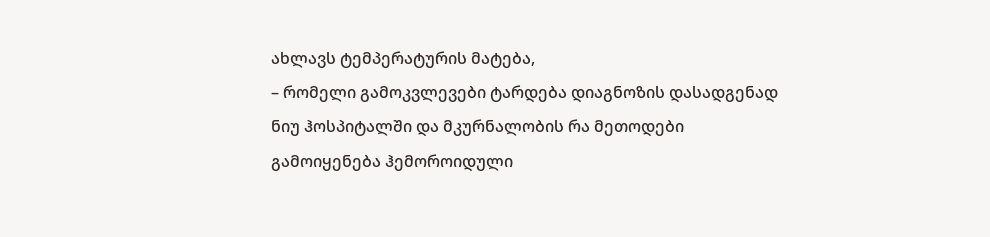ახლავს ტემპერატურის მატება,
– რომელი გამოკვლევები ტარდება დიაგნოზის დასადგენად ნიუ ჰოსპიტალში და მკურნალობის რა მეთოდები გამოიყენება ჰემოროიდული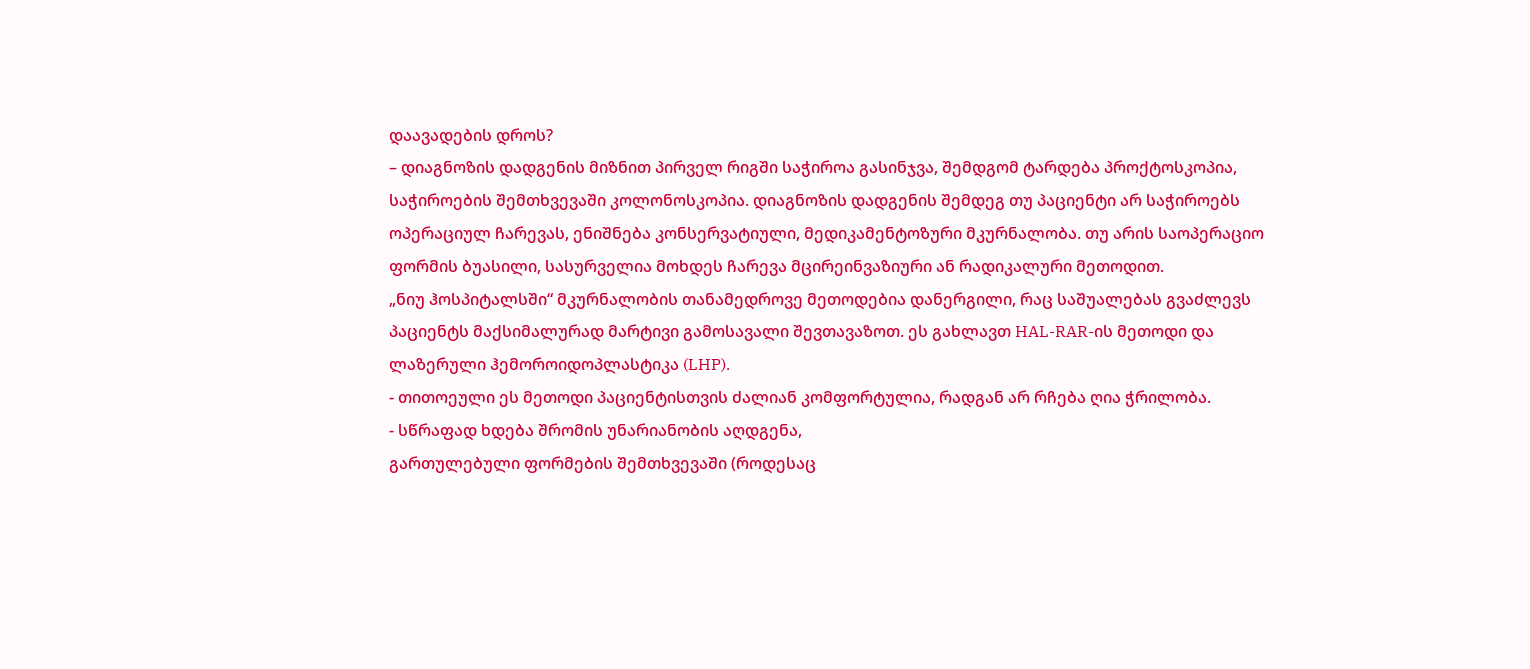დაავადების დროს?
– დიაგნოზის დადგენის მიზნით პირველ რიგში საჭიროა გასინჯვა, შემდგომ ტარდება პროქტოსკოპია, საჭიროების შემთხვევაში კოლონოსკოპია. დიაგნოზის დადგენის შემდეგ თუ პაციენტი არ საჭიროებს ოპერაციულ ჩარევას, ენიშნება კონსერვატიული, მედიკამენტოზური მკურნალობა. თუ არის საოპერაციო ფორმის ბუასილი, სასურველია მოხდეს ჩარევა მცირეინვაზიური ან რადიკალური მეთოდით.
„ნიუ ჰოსპიტალსში“ მკურნალობის თანამედროვე მეთოდებია დანერგილი, რაც საშუალებას გვაძლევს პაციენტს მაქსიმალურად მარტივი გამოსავალი შევთავაზოთ. ეს გახლავთ HAL-RAR-ის მეთოდი და ლაზერული ჰემოროიდოპლასტიკა (LHP).
- თითოეული ეს მეთოდი პაციენტისთვის ძალიან კომფორტულია, რადგან არ რჩება ღია ჭრილობა.
- სწრაფად ხდება შრომის უნარიანობის აღდგენა,
გართულებული ფორმების შემთხვევაში (როდესაც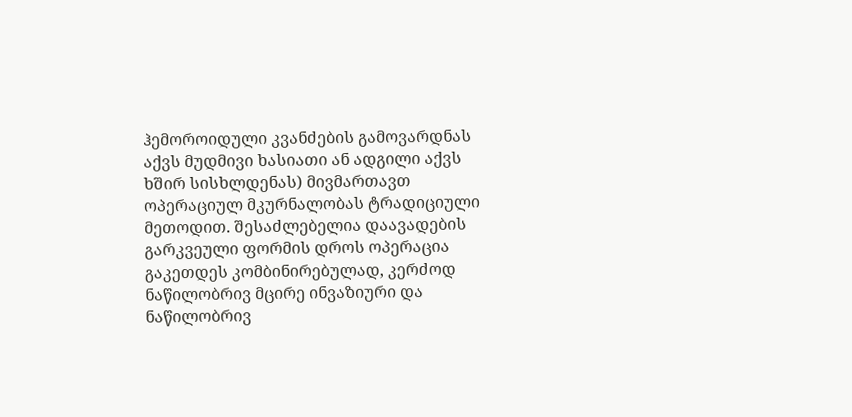ჰემოროიდული კვანძების გამოვარდნას აქვს მუდმივი ხასიათი ან ადგილი აქვს ხშირ სისხლდენას) მივმართავთ ოპერაციულ მკურნალობას ტრადიციული მეთოდით. შესაძლებელია დაავადების გარკვეული ფორმის დროს ოპერაცია გაკეთდეს კომბინირებულად, კერძოდ ნაწილობრივ მცირე ინვაზიური და ნაწილობრივ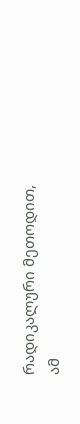რადიკალური მეთოდით, ამ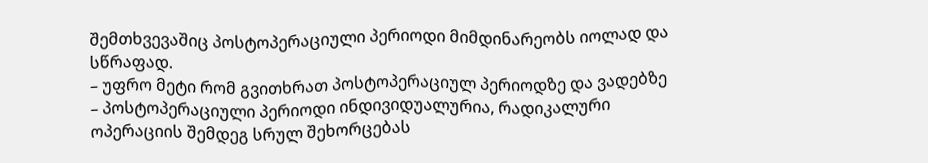შემთხვევაშიც პოსტოპერაციული პერიოდი მიმდინარეობს იოლად და სწრაფად.
– უფრო მეტი რომ გვითხრათ პოსტოპერაციულ პერიოდზე და ვადებზე
– პოსტოპერაციული პერიოდი ინდივიდუალურია, რადიკალური ოპერაციის შემდეგ სრულ შეხორცებას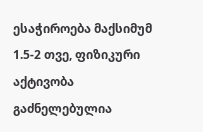ესაჭიროება მაქსიმუმ 1.5-2 თვე, ფიზიკური აქტივობა გაძნელებულია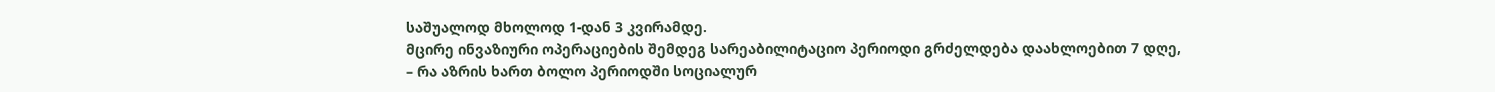საშუალოდ მხოლოდ 1-დან 3 კვირამდე.
მცირე ინვაზიური ოპერაციების შემდეგ სარეაბილიტაციო პერიოდი გრძელდება დაახლოებით 7 დღე,
– რა აზრის ხართ ბოლო პერიოდში სოციალურ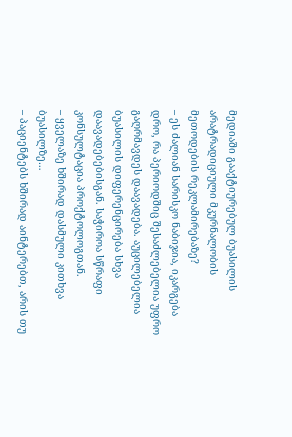მედიაში გააქტიურებულ ბუასილის არატრადიციული მკურნალობის მეთოდების რეკლამირებაზე?
– ეს ძალიან სარისკო ნაბიჯია, იკარგება დრო, რა პერიოდშიც შესაძლებელია უფრო გაღრმავდეს დაავადება. აუცილებელია ბუასილის დიფერენცირება სხვა დაავადებებისგან. საჭიროა სწრაფი კონსულტაცია პროქტოლოგთან.
– ყველაზე ხშირად დასმული კითხვა ბუასილზე…
– პაციენტებს ხშირად აინტერებთ, არის თუ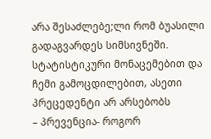არა შესაძლებე;ლი რომ ბუასილი გადაგვარდეს სიმსივნეში. სტატისტიკური მონაცემებით და ჩემი გამოცდილებით, ასეთი პრეცედენტი არ არსებობს
– პრევენცია- როგორ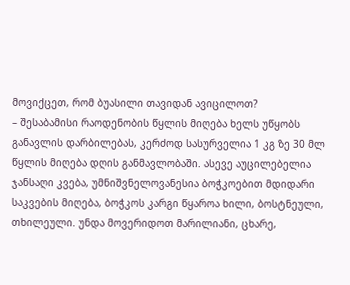მოვიქცეთ, რომ ბუასილი თავიდან ავიცილოთ?
– შესაბამისი რაოდენობის წყლის მიღება ხელს უწყობს განავლის დარბილებას, კერძოდ სასურველია 1 კგ ზე 30 მლ წყლის მიღება დღის განმავლობაში. ასევე აუცილებელია ჯანსაღი კვება, უმნიშვნელოვანესია ბოჭკოებით მდიდარი საკვების მიღება, ბოჭკოს კარგი წყაროა ხილი, ბოსტნეული, თხილეული. უნდა მოვერიდოთ მარილიანი, ცხარე,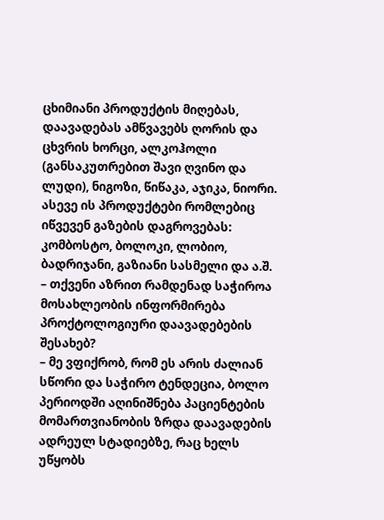ცხიმიანი პროდუქტის მიღებას,
დაავადებას ამწვავებს ღორის და ცხვრის ხორცი, ალკოჰოლი (განსაკუთრებით შავი ღვინო და ლუდი), ნიგოზი, წიწაკა, აჯიკა, ნიორი. ასევე ის პროდუქტები რომლებიც იწვევენ გაზების დაგროვებას: კომბოსტო, ბოლოკი, ლობიო, ბადრიჯანი, გაზიანი სასმელი და ა.შ.
– თქვენი აზრით რამდენად საჭიროა მოსახლეობის ინფორმირება პროქტოლოგიური დაავადებების შესახებ?
– მე ვფიქრობ, რომ ეს არის ძალიან სწორი და საჭირო ტენდეცია, ბოლო პერიოდში აღინიშნება პაციენტების მომართვიანობის ზრდა დაავადების ადრეულ სტადიებზე, რაც ხელს უწყობს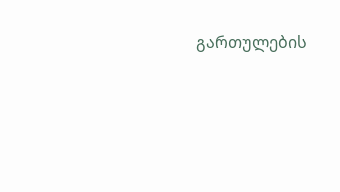გართულების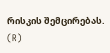რისკის შემცირებას.
(R)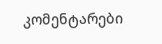კომენტარები